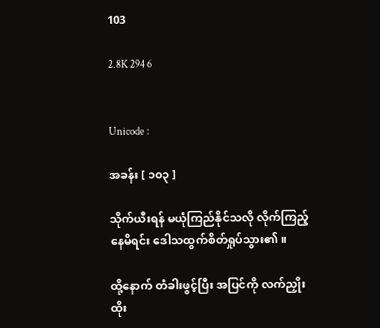103

2.8K 294 6


Unicode :

အခန်း [ ၁၀၃ ]

သိုက်ယီးရန် မယုံကြည်နိုင်သလို လိုက်ကြည့်နေမိရင်း ဒေါသထွက်စိတ်ရှုပ်သွား၏။

ထို့နောက် တံခါးဖွင့်ပြီး အပြင်ကို လက်ညှိုးထိုး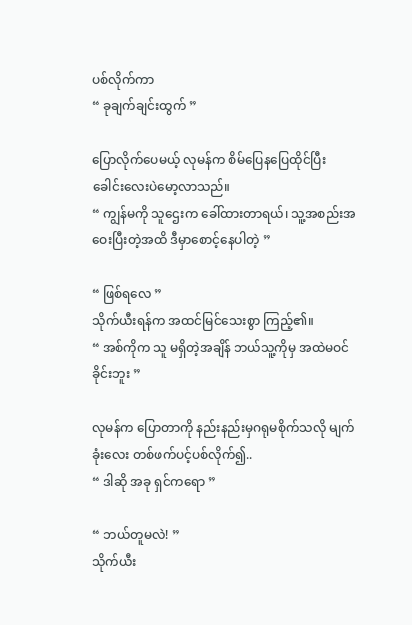ပစ်လိုက်ကာ
“ ခုချက်ချင်းထွက် ”

ပြောလိုက်ပေမယ့် လုမန်က စိမ်ပြေနပြေထိုင်ပြီး ခေါင်းလေးပဲမော့လာသည်။
“ ကျွန်မကို သူဌေးက ခေါ်ထားတာရယ်၊ သူ့အစည်းအဝေးပြီးတဲ့အထိ ဒီမှာစောင့်နေပါတဲ့ ”

“ ဖြစ်ရလေ ”
သိုက်ယီးရန်က အထင်မြင်သေးစွာ ကြည့်၏။
“ အစ်ကိုက သူ မရှိတဲ့အချိန် ဘယ်သူ့ကိုမှ အထဲမဝင်ခိုင်းဘူး ”

လုမန်က ပြောတာကို နည်းနည်းမှဂရုမစိုက်သလို မျက်ခုံးလေး တစ်ဖက်ပင့်ပစ်လိုက်၍..
“ ဒါဆို အခု ရှင်ကရော ”

“ ဘယ်တူမလဲ! ”
သိုက်ယီး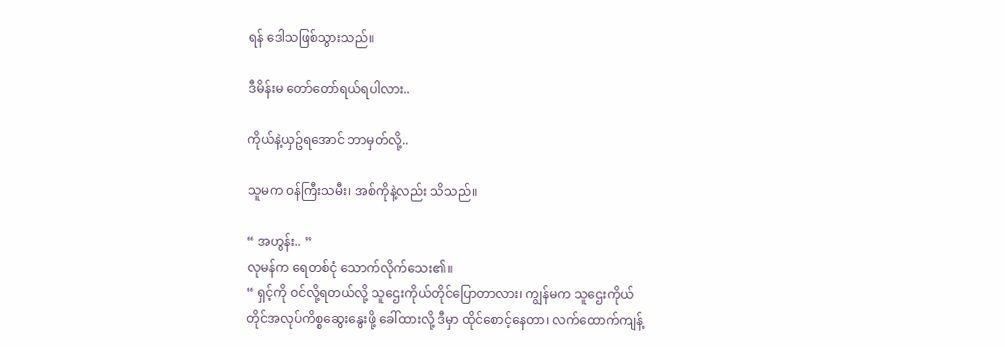ရန် ဒေါသဖြစ်သွားသည်။

ဒီမိန်းမ တော်တော်ရယ်ရပါလား..

ကိုယ်နဲ့ယှဥ်ရအောင် ဘာမှတ်လို့..

သူမက ဝန်ကြီးသမီး၊ အစ်ကိုနဲ့လည်း သိသည်။

“ အဟွန်း.. ”
လုမန်က ရေတစ်ငုံ သောက်လိုက်သေး၏။
“ ရှင့်ကို ဝင်လို့ရတယ်လို့ သူဌေးကိုယ်တိုင်ပြောတာလား၊ ကျွန်မက သူဌေးကိုယ်တိုင်အလုပ်ကိစ္စဆွေးနွေးဖို့ ခေါ်ထားလို့ ဒီမှာ ထိုင်စောင့်နေတာ၊ လက်ထောက်ကျန့်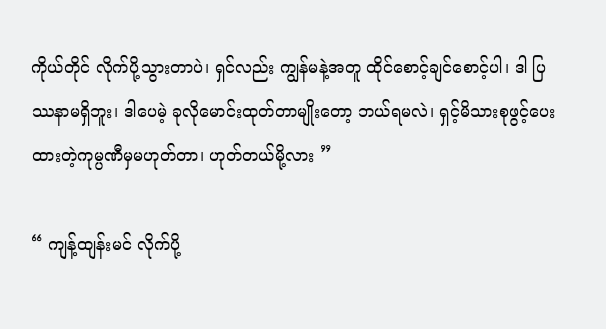ကိုယ်တိုင် လိုက်ပို့သွားတာပဲ၊ ရှင်လည်း ကျွန်မနဲ့အတူ ထိုင်စောင့်ချင်စောင့်ပါ၊ ဒါ ပြဿနာမရှိဘူး၊ ဒါပေမဲ့ ခုလိုမောင်းထုတ်တာမျိုးတော့ ဘယ်ရမလဲ၊ ရှင့်မိသားစုဖွင့်ပေးထားတဲ့ကုမ္ပဏီမှမဟုတ်တာ၊ ဟုတ်တယ်မို့လား ”

“ ကျန့်ထျန်းမင် လိုက်ပို့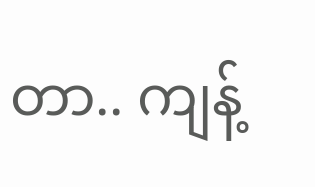တာ.. ကျန့်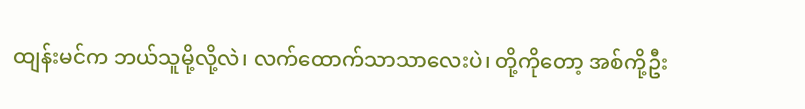ထျန်းမင်က ဘယ်သူမို့လို့လဲ၊ လက်ထောက်သာသာလေးပဲ၊ တို့ကိုတော့ အစ်ကို့ဦး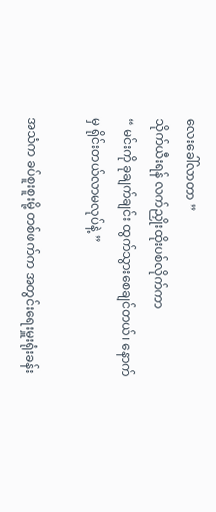လေးခေါ်လာတာ ”
သိုက်ယီးရန် လက်ညှိုးထိုးပစ်လိုက်ကာ
“ မင်းကို ခုချက်ချင်း ထွက်သွားစေချင်တယ်၊ နောက်မှ ရိုင်းတယ်လာမလုပ်နဲ့ ”

အသံက ခပ်စူးစူးမို့ တစ်ဖက်က အတွင်းရေးမှူးရုံးခန်း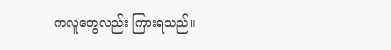ကလူတွေလည်း ကြားရသည်။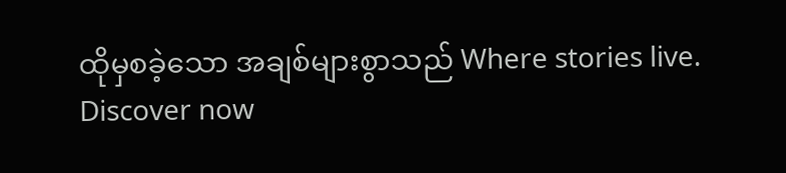ထိုမှစခဲ့သော အချစ်များစွာသည် Where stories live. Discover now